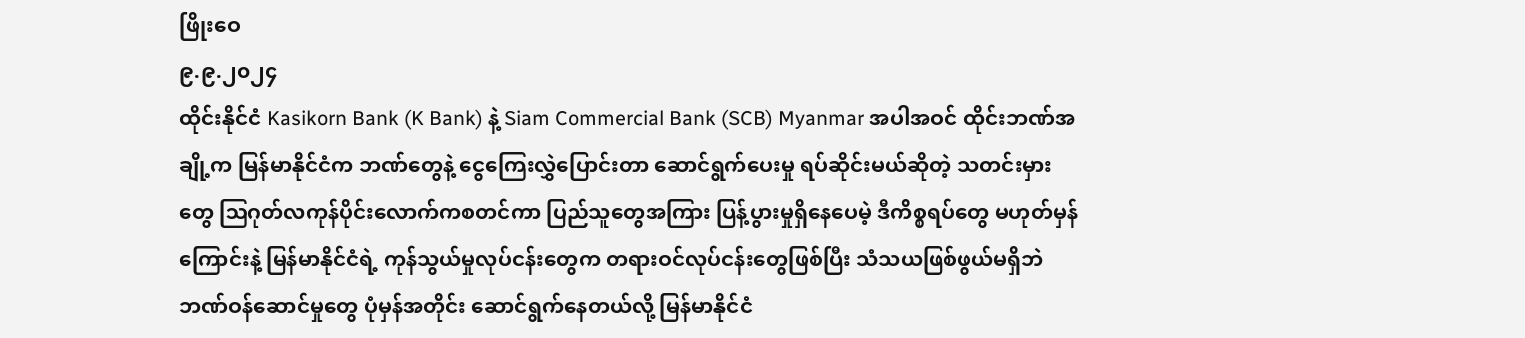ဖြိုးဝေ
၉.၉.၂၀၂၄
ထိုင်းနိုင်ငံ Kasikorn Bank (K Bank) နဲ့ Siam Commercial Bank (SCB) Myanmar အပါအဝင် ထိုင်းဘဏ်အချို့က မြန်မာနိုင်ငံက ဘဏ်တွေနဲ့ ငွေကြေးလွှဲပြောင်းတာ ဆောင်ရွက်ပေးမှု ရပ်ဆိုင်းမယ်ဆိုတဲ့ သတင်းမှားတွေ ဩဂုတ်လကုန်ပိုင်းလောက်ကစတင်ကာ ပြည်သူတွေအကြား ပြန့်ပွားမှုရှိနေပေမဲ့ ဒီကိစ္စရပ်တွေ မဟုတ်မှန်ကြောင်းနဲ့ မြန်မာနိုင်ငံရဲ့ ကုန်သွယ်မှုလုပ်ငန်းတွေက တရားဝင်လုပ်ငန်းတွေဖြစ်ပြီး သံသယဖြစ်ဖွယ်မရှိဘဲ ဘဏ်ဝန်ဆောင်မှုတွေ ပုံမှန်အတိုင်း ဆောင်ရွက်နေတယ်လို့ မြန်မာနိုင်ငံ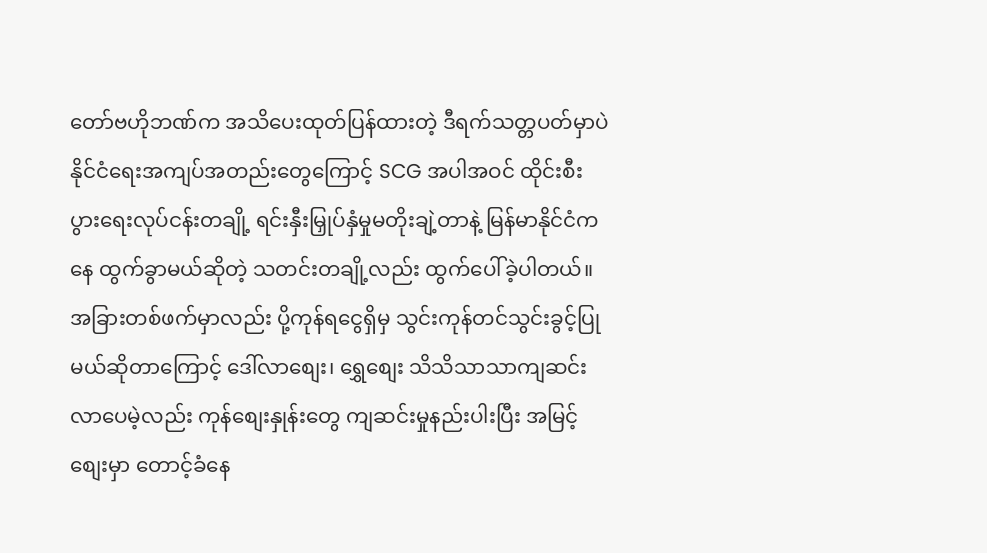တော်ဗဟိုဘဏ်က အသိပေးထုတ်ပြန်ထားတဲ့ ဒီရက်သတ္တပတ်မှာပဲ နိုင်ငံရေးအကျပ်အတည်းတွေကြောင့် SCG အပါအဝင် ထိုင်းစီးပွားရေးလုပ်ငန်းတချို့ ရင်းနှီးမြှုပ်နှံမှုမတိုးချဲ့တာနဲ့ မြန်မာနိုင်ငံကနေ ထွက်ခွာမယ်ဆိုတဲ့ သတင်းတချို့လည်း ထွက်ပေါ်ခဲ့ပါတယ်။
အခြားတစ်ဖက်မှာလည်း ပို့ကုန်ရငွေရှိမှ သွင်းကုန်တင်သွင်းခွင့်ပြုမယ်ဆိုတာကြောင့် ဒေါ်လာစျေး၊ ရွှေစျေး သိသိသာသာကျဆင်းလာပေမဲ့လည်း ကုန်စျေးနှုန်းတွေ ကျဆင်းမှုနည်းပါးပြီး အမြင့်စျေးမှာ တောင့်ခံနေ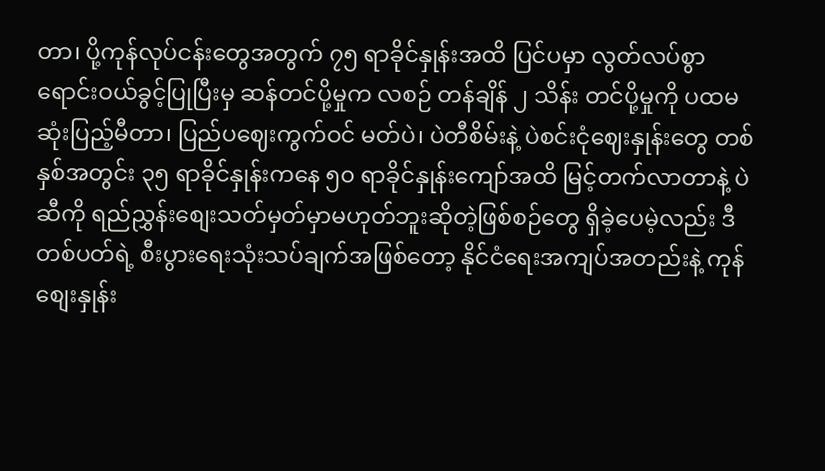တာ၊ ပို့ကုန်လုပ်ငန်းတွေအတွက် ၇၅ ရာခိုင်နှုန်းအထိ ပြင်ပမှာ လွတ်လပ်စွာရောင်းဝယ်ခွင့်ပြုပြီးမှ ဆန်တင်ပို့မှုက လစဉ် တန်ချိန် ၂ သိန်း တင်ပို့မှုကို ပထမဆုံးပြည့်မီတာ၊ ပြည်ပဈေးကွက်ဝင် မတ်ပဲ၊ ပဲတီစိမ်းနဲ့ ပဲစင်းငုံဈေးနှုန်းတွေ တစ်နှစ်အတွင်း ၃၅ ရာခိုင်နှုန်းကနေ ၅၀ ရာခိုင်နှုန်းကျော်အထိ မြင့်တက်လာတာနဲ့ ပဲဆီကို ရည်ညွှန်းစျေးသတ်မှတ်မှာမဟုတ်ဘူးဆိုတဲ့ဖြစ်စဉ်တွေ ရှိခဲ့ပေမဲ့လည်း ဒီတစ်ပတ်ရဲ့ စီးပွားရေးသုံးသပ်ချက်အဖြစ်တော့ နိုင်ငံရေးအကျပ်အတည်းနဲ့ ကုန်စျေးနှုန်း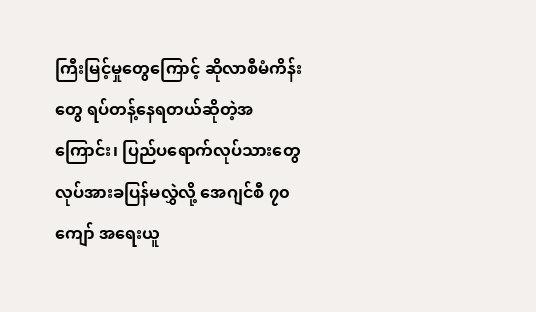ကြီးမြင့်မှုတွေကြောင့် ဆိုလာစီမံကိန်းတွေ ရပ်တန့်နေရတယ်ဆိုတဲ့အကြောင်း၊ ပြည်ပရောက်လုပ်သားတွေ လုပ်အားခပြန်မလွှဲလို့ အေဂျင်စီ ၇၀ ကျော် အရေးယူ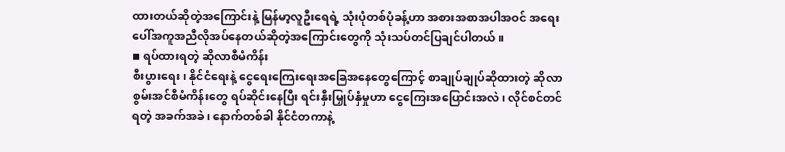ထားတယ်ဆိုတဲ့အကြောင်းနဲ့ မြန်မာ့လူဦးရေရဲ့ သုံးပုံတစ်ပုံခန့်ဟာ အစားအစာအပါအဝင် အရေးပေါ်အကူအညီလိုအပ်နေတယ်ဆိုတဲ့အကြောင်းတွေကို သုံးသပ်တင်ပြချင်ပါတယ်။
◾ ရပ်ထားရတဲ့ ဆိုလာစီမံကိန်း
စီးပွားရေး၊ နိုင်ငံရေးနဲ့ ငွေရေးကြေးရေးအခြေအနေတွေကြောင့် စာချုပ်ချုပ်ဆိုထားတဲ့ ဆိုလာစွမ်းအင်စီမံကိန်းတွေ ရပ်ဆိုင်းနေပြီး ရင်းနှီးမြှုပ်နှံမှုဟာ ငွေကြေးအပြောင်းအလဲ၊ လိုင်စင်တင်ရတဲ့ အခက်အခဲ၊ နောက်တစ်ခါ နိုင်ငံတကာနဲ့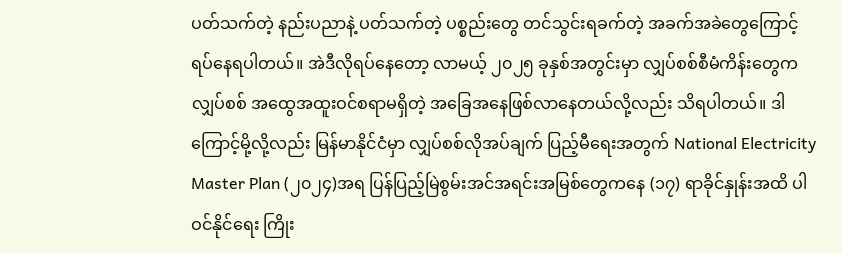ပတ်သက်တဲ့ နည်းပညာနဲ့ ပတ်သက်တဲ့ ပစ္စည်းတွေ တင်သွင်းရခက်တဲ့ အခက်အခဲတွေကြောင့် ရပ်နေရပါတယ်။ အဲဒီလိုရပ်နေတော့ လာမယ့် ၂၀၂၅ ခုနှစ်အတွင်းမှာ လျှပ်စစ်စီမံကိန်းတွေက လျှပ်စစ် အထွေအထူးဝင်စရာမရှိတဲ့ အခြေအနေဖြစ်လာနေတယ်လို့လည်း သိရပါတယ်။ ဒါကြောင့်မို့လို့လည်း မြန်မာနိုင်ငံမှာ လျှပ်စစ်လိုအပ်ချက် ပြည့်မီရေးအတွက် National Electricity Master Plan (၂၀၂၄)အရ ပြန်ပြည့်မြဲစွမ်းအင်အရင်းအမြစ်တွေကနေ (၁၇) ရာခိုင်နှုန်းအထိ ပါဝင်နိုင်ရေး ကြိုး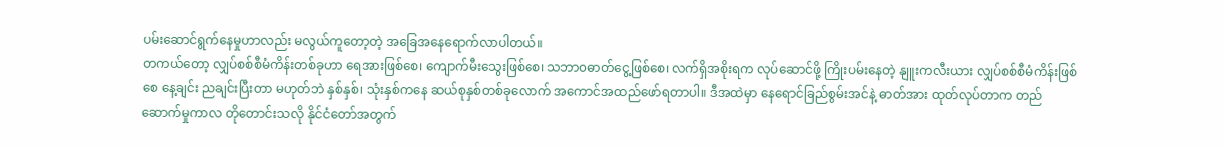ပမ်းဆောင်ရွက်နေမှုဟာလည်း မလွယ်ကူတော့တဲ့ အခြေအနေရောက်လာပါတယ်။
တကယ်တော့ လျှပ်စစ်စီမံကိန်းတစ်ခုဟာ ရေအားဖြစ်စေ၊ ကျောက်မီးသွေးဖြစ်စေ၊ သဘာ၀ဓာတ်ငွေ့ဖြစ်စေ၊ လက်ရှိအစိုးရက လုပ်ဆောင်ဖို့ ကြိုးပမ်းနေတဲ့ နျူးကလီးယား လျှပ်စစ်စီမံကိန်းဖြစ်စေ နေ့ချင်း ညချင်းပြီးတာ မဟုတ်ဘဲ နှစ်နှစ်၊ သုံးနှစ်ကနေ ဆယ်စုနှစ်တစ်ခုလောက် အကောင်အထည်ဖော်ရတာပါ။ ဒီအထဲမှာ နေရောင်ခြည်စွမ်းအင်နဲ့ ဓာတ်အား ထုတ်လုပ်တာက တည်ဆောက်မှုကာလ တိုတောင်းသလို နိုင်ငံတော်အတွက်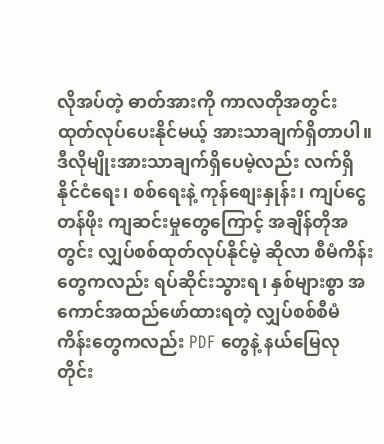လိုအပ်တဲ့ ဓာတ်အားကို ကာလတိုအတွင်း ထုတ်လုပ်ပေးနိုင်မယ့် အားသာချက်ရှိတာပါ။ ဒီလိုမျိုးအားသာချက်ရှိပေမဲ့လည်း လက်ရှိနိုင်ငံရေး၊ စစ်ရေးနဲ့ ကုန်စျေးနှုန်း၊ ကျပ်ငွေတန်ဖိုး ကျဆင်းမှုတွေကြောင့် အချိန်တိုအတွင်း လျှပ်စစ်ထုတ်လုပ်နိုင်မဲ့ ဆိုလာ စီမံကိန်းတွေကလည်း ရပ်ဆိုင်းသွားရ၊ နှစ်များစွာ အကောင်အထည်ဖော်ထားရတဲ့ လျှပ်စစ်စီမံကိန်းတွေကလည်း PDF တွေနဲ့ နယ်မြေလု တိုင်း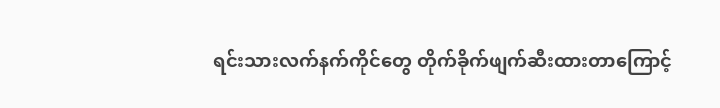ရင်းသားလက်နက်ကိုင်တွေ တိုက်ခိုက်ဖျက်ဆီးထားတာကြောင့်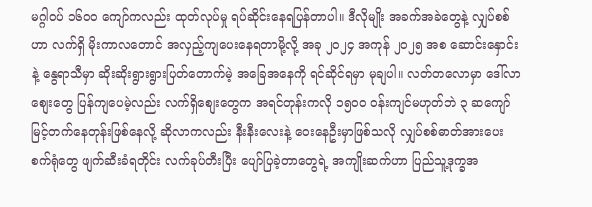မဂ္ဂါဝပ် ၁၆၀၀ ကျော်ကလည်း ထုတ်လုပ်မှု ရပ်ဆိုင်းနေရပြန်တာပါ။ ဒီလိုမျိုး အခက်အခဲတွေနဲ့ လျှပ်စစ်ဟာ လက်ရှိ မိုးကာလတောင် အလှည့်ကျပေးနေရတာမို့လို့ အခု ၂၀၂၄ အကုန် ၂၀၂၅ အစ ဆောင်းနှောင်းနဲ့ နွေရာသီမှာ ဆိုးဆိုးရွားရွားပြတ်တောက်မဲ့ အခြေအနေကို ရင်ဆိုင်ရမှာ မုချပါ။ လတ်တလောမှာ ဒေါ်လာစျေးတွေ ပြန်ကျပေမဲ့လည်း လက်ရှိစျေးတွေက အရင်တုန်းကလို ၁၅၀၀ ဝန်းကျင်မဟုတ်ဘဲ ၃ ဆကျော် မြင့်တက်နေတုန်းဖြစ်နေလို့ ဆိုလာကလည်း နီးနီးလေးနဲ့ ဝေးနေဦးမှာဖြစ်သလို လျှပ်စစ်ဓာတ်အားပေးစက်ရုံတွေ ဖျက်ဆီးခံရတိုင်း လက်ခုပ်တီးပြီး ပျော်ပြခဲ့တာတွေရဲ့ အကျိုးဆက်ဟာ ပြည်သူ့ဒုက္ခအ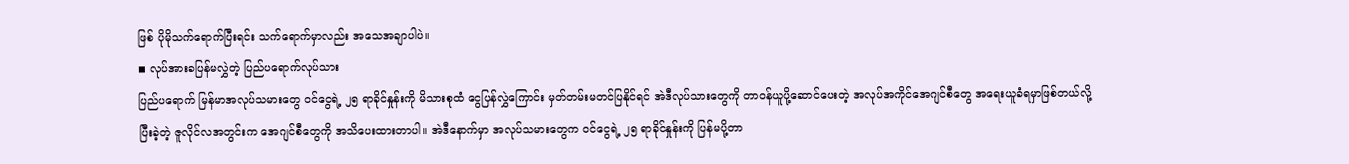ဖြစ် ပိုမိုသက်ရောက်ပြီးရင်း သက်ရောက်မှာလည်း အသေအချာပါပဲ။
◾ လုပ်အားခပြန်မလွှဲတဲ့ ပြည်ပရောက်လုပ်သား
ပြည်ပရောက် မြန်မာအလုပ်သမားတွေ ဝင်ငွေရဲ့ ၂၅ ရာခိုင်နှုန်းကို မိသားစုထံ ငွေပြန်လွှဲကြောင်း မှတ်တမ်းမတင်ပြနိုင်ရင် အဲဒီလုပ်သားတွေကို တာဝန်ယူပို့ဆောင်ပေးတဲ့ အလုပ်အကိုင်အေဂျင်စီတွေ အရေးယူခံရမှာဖြစ်တယ်လို့ ပြီးခဲ့တဲ့ ဇူလိုင်လအတွင်းက အေဂျင်စီတွေကို အသိပေးထားတာပါ။ အဲဒီနောက်မှာ အလုပ်သမားတွေက ဝင်ငွေရဲ့ ၂၅ ရာခိုင်နှုန်းကို ပြန်မပို့တာ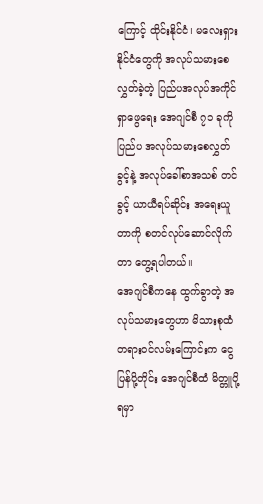ကြောင့် ထိုင်းနိုင်ငံ၊ မလေးရှားနိုင်ငံတွေကို အလုပ်သမားစေလွှတ်ခဲ့တဲ့ ပြည်ပအလုပ်အကိုင်ရှာဖွေရေး အေဂျင်စီ ၇၁ ခုကို ပြည်ပ အလုပ်သမားစေလွှတ်ခွင့်နဲ့ အလုပ်ခေါ်စာအသစ် တင်ခွင့် ယာယီရပ်ဆိုင်း အရေးယူတာကို စတင်လုပ်ဆောင်လိုက်တာ တွေ့ရပါတယ်။
အေဂျင်စီကနေ ထွက်ခွာတဲ့ အလုပ်သမားတွေဟာ မိသားစုထံ တရားဝင်လမ်းကြောင်းက ငွေပြန်ပို့တိုင်း အေဂျင်စီထံ မိတ္တူပို့ရမှာ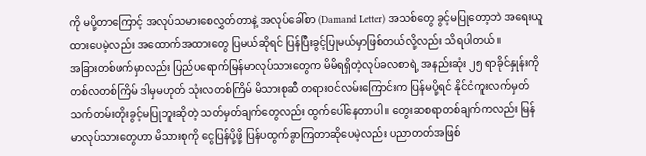ကို မပို့တာကြောင့် အလုပ်သမားစေလွှတ်တာနဲ့ အလုပ်ခေါ်စာ (Damand Letter) အသစ်တွေ ခွင့်မပြုတော့ဘဲ အရေးယူထားပေမဲ့လည်း အထောက်အထားတွေ ပြမယ်ဆိုရင် ပြန်ပြီးခွင့်ပြုမယ်မှာဖြစ်တယ်လို့လည်း သိရပါတယ်။
အခြားတစ်ဖက်မှာလည်း ပြည်ပရောက်မြန်မာလုပ်သားတွေက မိမိရရှိတဲ့လုပ်ခလစာရဲ့ အနည်းဆုံး ၂၅ ရာခိုင်နှုန်းကို တစ်လတစ်ကြိမ် ဒါမှမဟုတ် သုံးလတစ်ကြိမ် မိသားစုဆီ တရားဝင်လမ်းကြောင်းက ပြန်မပို့ရင် နိုင်ငံကူးလက်မှတ် သက်တမ်းတိုးခွင့်မပြုဘူးဆိုတဲ့ သတ်မှတ်ချက်တွေလည်း ထွက်ပေါ်နေတာပါ။ တွေးဆစရာတစ်ချက်ကလည်း မြန်မာလုပ်သားတွေဟာ မိသားစုကို ငွေပြန်ပို့ဖို့ ပြန်ပထွက်ခွာကြတာဆိုပေမဲ့လည်း ပညာတတ်အဖြစ်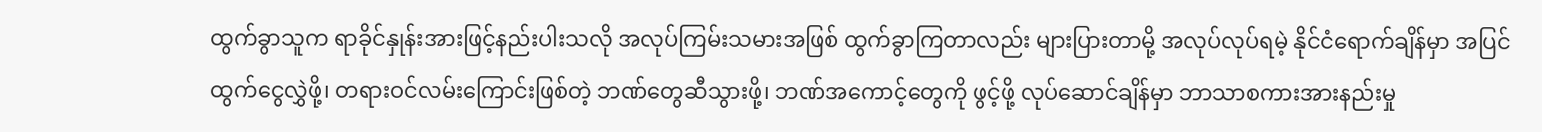ထွက်ခွာသူက ရာခိုင်နှုန်းအားဖြင့်နည်းပါးသလို အလုပ်ကြမ်းသမားအဖြစ် ထွက်ခွာကြတာလည်း များပြားတာမို့ အလုပ်လုပ်ရမဲ့ နိုင်ငံရောက်ချိန်မှာ အပြင်ထွက်ငွေလွှဲဖို့၊ တရားဝင်လမ်းကြောင်းဖြစ်တဲ့ ဘဏ်တွေဆီသွားဖို့၊ ဘဏ်အကောင့်တွေကို ဖွင့်ဖို့ လုပ်ဆောင်ချိန်မှာ ဘာသာစကားအားနည်းမှု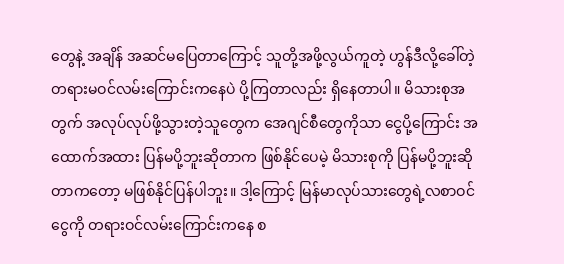တွေနဲ့ အချိန် အဆင်မပြေတာကြောင့် သူတို့အဖို့လွယ်ကူတဲ့ ဟွန်ဒီလို့ခေါ်တဲ့ တရားမဝင်လမ်းကြောင်းကနေပဲ ပို့ကြတာလည်း ရှိနေတာပါ။ မိသားစုအတွက် အလုပ်လုပ်ဖို့သွားတဲ့သူတွေက အေဂျင်စီတွေကိုသာ ငွေပို့ကြောင်း အထောက်အထား ပြန်မပို့ဘူးဆိုတာက ဖြစ်နိုင်ပေမဲ့ မိသားစုကို ပြန်မပို့ဘူးဆိုတာကတော့ မဖြစ်နိုင်ပြန်ပါဘူး။ ဒါ့ကြောင့် မြန်မာလုပ်သားတွေရဲ့လစာဝင်ငွေကို တရားဝင်လမ်းကြောင်းကနေ စ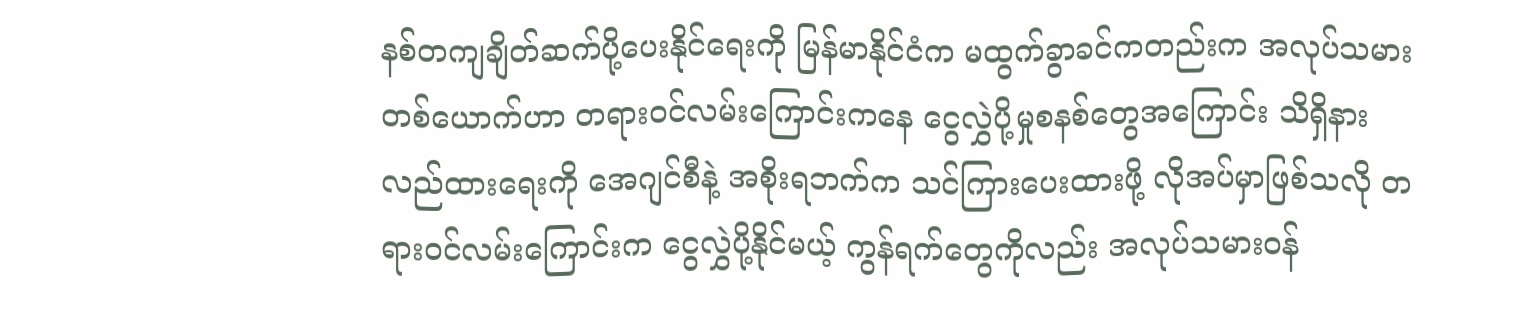နစ်တကျချိတ်ဆက်ပို့ပေးနိုင်ရေးကို မြန်မာနိုင်ငံက မထွက်ခွာခင်ကတည်းက အလုပ်သမားတစ်ယောက်ဟာ တရားဝင်လမ်းကြောင်းကနေ ငွေလွှဲပို့မှုစနစ်တွေအကြောင်း သိရှိနားလည်ထားရေးကို အေဂျင်စီနဲ့ အစိုးရဘက်က သင်ကြားပေးထားဖို့ လိုအပ်မှာဖြစ်သလို တရားဝင်လမ်းကြောင်းက ငွေလွှဲပို့နိုင်မယ့် ကွန်ရက်တွေကိုလည်း အလုပ်သမားဝန်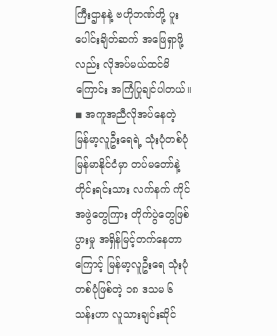ကြီးဌာနနဲ့ ဗဟိုဘဏ်တို့ ပူးပေါင်းချိတ်ဆက် အဖြေရှာဖို့လည်း လိုအပ်မယ်ထင်မိကြောင်း အကြံပြုချင်ပါတယ်။
◾ အကူအညီလိုအပ်နေတဲ့ မြန်မာ့လူဦးရေရဲ့ သုံးပုံတစ်ပုံ
မြန်မာနိုင်ငံမှာ တပ်မတော်နဲ့ တိုင်းရင်းသား လက်နက် ကိုင်အဖွဲတွေကြား တိုက်ပွဲတွေဖြစ်ပွားမှု အရှိန်မြင့်တက်နေတာကြောင့် မြန်မာ့လူဦးရေ သုံးပုံတစ်ပုံဖြစ်တဲ့ ၁၈ ဒသမ ၆ သန်းဟာ လူသားချင်းဆိုင်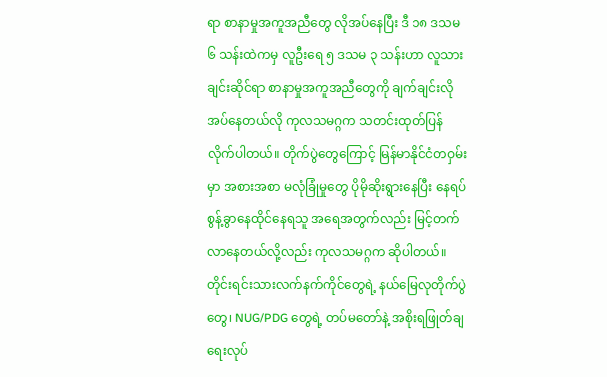ရာ စာနာမှုအကူအညီတွေ လိုအပ်နေပြီး ဒီ ၁၈ ဒသမ ၆ သန်းထဲကမှ လူဦးရေ ၅ ဒသမ ၃ သန်းဟာ လူသားချင်းဆိုင်ရာ စာနာမှုအကူအညီတွေကို ချက်ချင်းလိုအပ်နေတယ်လို ကုလသမဂ္ဂက သတင်းထုတ်ပြန်လိုက်ပါတယ်။ တိုက်ပွဲတွေကြောင့် မြန်မာနိုင်ငံတဝှမ်းမှာ အစားအစာ မလုံခြုံမှုတွေ ပိုမိုဆိုးရွားနေပြီး နေရပ်စွန့်ခွာနေထိုင်နေရသူ အရေအတွက်လည်း မြင့်တက်လာနေတယ်လို့လည်း ကုလသမဂ္ဂက ဆိုပါတယ်။
တိုင်းရင်းသားလက်နက်ကိုင်တွေရဲ့ နယ်မြေလုတိုက်ပွဲတွေ၊ NUG/PDG တွေရဲ့ တပ်မတော်နဲ့ အစိုးရဖြုတ်ချရေးလုပ်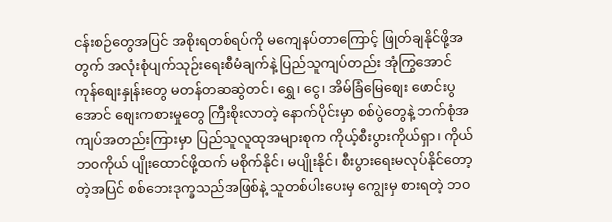ငန်းစဉ်တွေအပြင် အစိုးရတစ်ရပ်ကို မကျေနပ်တာကြောင့် ဖြုတ်ချနိုင်ဖို့အတွက် အလုံးစုံပျက်သုဉ်းရေးစီမံချက်နဲ့ ပြည်သူကျပ်တည်း အုံကြွအောင် ကုန်စျေးနှုန်းတွေ မတန်တဆဆွဲတင်၊ ရွှေ၊ ငွေ၊ အိမ်ခြံမြေစျေး ဖောင်းပွအောင် စျေးကစားမှုတွေ ကြီးစိုးလာတဲ့ နောက်ပိုင်းမှာ စစ်ပွဲတွေနဲ့ ဘက်စုံအကျပ်အတည်းကြားမှာ ပြည်သူလူထုအများစုက ကိုယ့်စီးပွားကိုယ်ရှာ၊ ကိုယ်ဘ၀ကိုယ် ပျိုးထောင်ဖို့ထက် မစိုက်နိုင်၊ မပျိုးနိုင်၊ စီးပွားရေးမလုပ်နိုင်တော့တဲ့အပြင် စစ်ဘေးဒုက္ခသည်အဖြစ်နဲ့ သူတစ်ပါးပေးမှ ကျွေးမှ စားရတဲ့ ဘ၀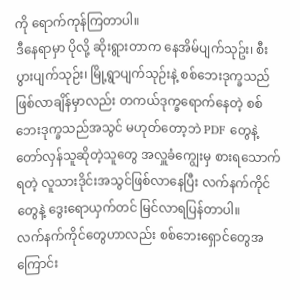ကို ရောက်ကုန်ကြတာပါ။
ဒီနေရာမှာ ပိုလို့ ဆိုးရွားတာက နေအိမ်ပျက်သုဥ်း၊ စီးပွားပျက်သုဉ်း၊ မြို့ရွာပျက်သုဉ်းနဲ့ စစ်ဘေးဒုက္ခသည်ဖြစ်လာချိန်မှာလည်း တကယ်ဒုက္ခရောက်နေတဲ့ စစ်ဘေးဒုက္ခသည်အသွင် မဟုတ်တော့ဘဲ PDF တွေနဲ့ တော်လှန်သူဆိုတဲ့သူတွေ အလှူခံကျွေးမှ စားရသောက်ရတဲ့ လူသားဒိုင်းအသွင်ဖြစ်လာနေပြီး လက်နက်ကိုင်တွေနဲ့ ဒွေးရောယှက်တင် မြင်လာရပြန်တာပါ။
လက်နက်ကိုင်တွေဟာလည်း စစ်ဘေးရှောင်တွေအကြောင်း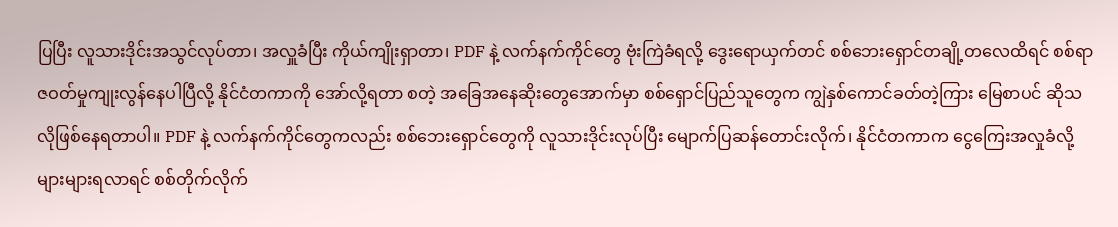ပြပြီး လူသားဒိုင်းအသွင်လုပ်တာ၊ အလှူခံပြီး ကိုယ်ကျိုးရှာတာ၊ PDF နဲ့ လက်နက်ကိုင်တွေ ဗုံးကြဲခံရလို့ ဒွေးရောယှက်တင် စစ်ဘေးရှောင်တချို့တလေထိရင် စစ်ရာဇဝတ်မှုကျုးလွန်နေပါပြီလို့ နိုင်ငံတကာကို အော်လို့ရတာ စတဲ့ အခြေအနေဆိုးတွေအောက်မှာ စစ်ရှောင်ပြည်သူတွေက ကျွဲနှစ်ကောင်ခတ်တဲ့ကြား မြေစာပင် ဆိုသလိုဖြစ်နေရတာပါ။ PDF နဲ့ လက်နက်ကိုင်တွေကလည်း စစ်ဘေးရှောင်တွေကို လူသားဒိုင်းလုပ်ပြီး မျောက်ပြဆန်တောင်းလိုက်၊ နိုင်ငံတကာက ငွေကြေးအလှုခံလို့များများရလာရင် စစ်တိုက်လိုက်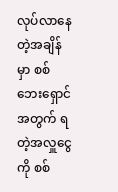လုပ်လာနေတဲ့အချိန်မှာ စစ်ဘေးရှောင်အတွက် ရတဲ့အလှူငွေကို စစ်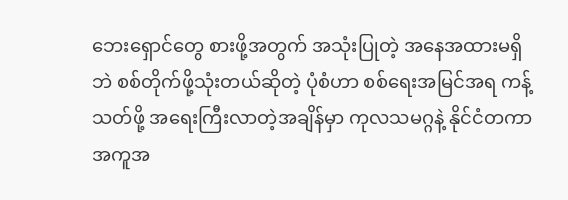ဘေးရှောင်တွေ စားဖို့အတွက် အသုံးပြုတဲ့ အနေအထားမရှိဘဲ စစ်တိုက်ဖို့သုံးတယ်ဆိုတဲ့ ပုံစံဟာ စစ်ရေးအမြင်အရ ကန့်သတ်ဖို့ အရေးကြီးလာတဲ့အချိန်မှာ ကုလသမဂ္ဂနဲ့ နိုင်ငံတကာအကူအ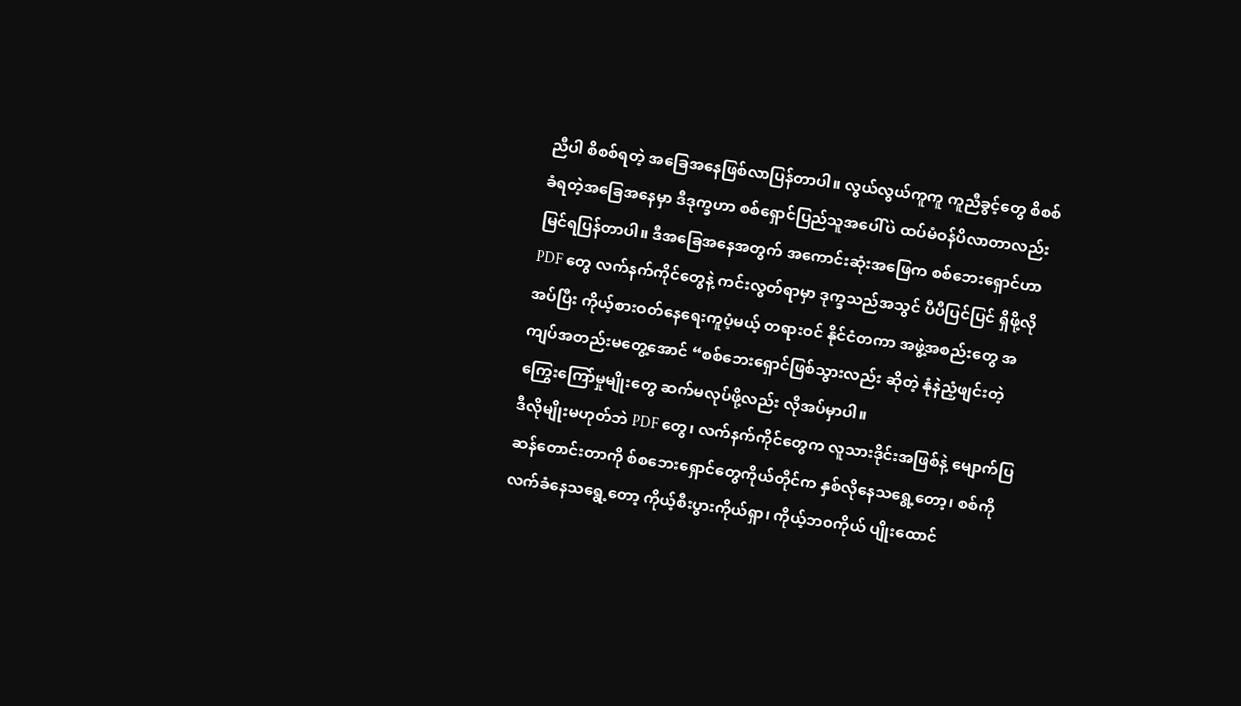ညီပါ စိစစ်ရတဲ့ အခြေအနေဖြစ်လာပြန်တာပါ။ လွယ်လွယ်ကူကူ ကူညီခွင့်တွေ စိစစ်ခံရတဲ့အခြေအနေမှာ ဒီဒုက္ခဟာ စစ်ရှောင်ပြည်သူအပေါ်ပဲ ထပ်မံဝန်ပိလာတာလည်း မြင်ရပြန်တာပါ။ ဒီအခြေအနေအတွက် အကောင်းဆုံးအဖြေက စစ်ဘေးရှောင်ဟာ PDF တွေ လက်နက်ကိုင်တွေနဲ့ ကင်းလွတ်ရာမှာ ဒုက္ခသည်အသွင် ပီပီပြင်ပြင် ရှိဖို့လိုအပ်ပြီး ကိုယ့်စားဝတ်နေရေးကူပံ့မယ့် တရားဝင် နိုင်ငံတကာ အဖွဲ့အစည်းတွေ အကျပ်အတည်းမတွေ့အောင် “စစ်ဘေးရှောင်ဖြစ်သွားလည်း ဆိုတဲ့ နုံနဲညံ့ဖျင်းတဲ့ ကြွေးကြော်မှုမျိုးတွေ ဆက်မလုပ်ဖို့လည်း လိုအပ်မှာပါ။
ဒီလိုမျိုးမဟုတ်ဘဲ PDF တွေ၊ လက်နက်ကိုင်တွေက လူသားဒိုင်းအဖြစ်နဲ့ မျောက်ပြဆန်တောင်းတာကို စ်စဘေးရှောင်တွေကိုယ်တိုင်က နှစ်လိုနေသရွေ့တော့၊ စစ်ကို လက်ခံနေသရွေ့တော့ ကိုယ့်စီးပွားကိုယ်ရှာ၊ ကိုယ့်ဘ၀ကိုယ် ပျိုးထောင်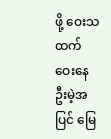ဖို့ ဝေးသထက်ဝေးနေဦးမဲ့အပြင် မြေ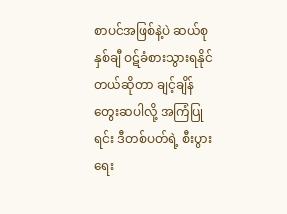စာပင်အဖြစ်နဲ့ပဲ ဆယ်စုနှစ်ချီ ဝဋ်ခံစားသွားရနိုင်တယ်ဆိုတာ ချင့်ချိန် တွေးဆပါလို့ အကြံပြုရင်း ဒီတစ်ပတ်ရဲ့ စီးပွားရေး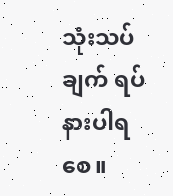သုံးသပ်ချက် ရပ်နားပါရစေ။